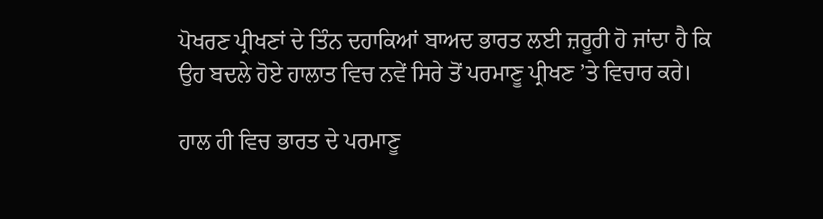ਪੋਖਰਣ ਪ੍ਰੀਖਣਾਂ ਦੇ ਤਿੰਨ ਦਹਾਕਿਆਂ ਬਾਅਦ ਭਾਰਤ ਲਈ ਜ਼ਰੂਰੀ ਹੋ ਜਾਂਦਾ ਹੈ ਕਿ ਉਹ ਬਦਲੇ ਹੋਏ ਹਾਲਾਤ ਵਿਚ ਨਵੇਂ ਸਿਰੇ ਤੋਂ ਪਰਮਾਣੂ ਪ੍ਰੀਖਣ ’ਤੇ ਵਿਚਾਰ ਕਰੇ।

ਹਾਲ ਹੀ ਵਿਚ ਭਾਰਤ ਦੇ ਪਰਮਾਣੂ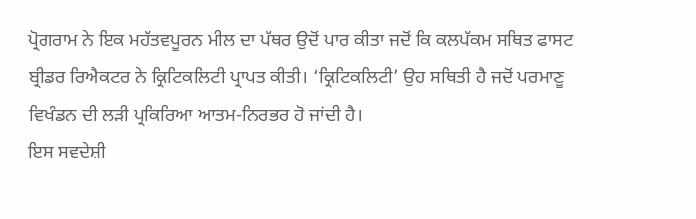ਪ੍ਰੋਗਰਾਮ ਨੇ ਇਕ ਮਹੱਤਵਪੂਰਨ ਮੀਲ ਦਾ ਪੱਥਰ ਉਦੋਂ ਪਾਰ ਕੀਤਾ ਜਦੋਂ ਕਿ ਕਲਪੱਕਮ ਸਥਿਤ ਫਾਸਟ ਬ੍ਰੀਡਰ ਰਿਐਕਟਰ ਨੇ ਕ੍ਰਿਟਿਕਲਿਟੀ ਪ੍ਰਾਪਤ ਕੀਤੀ। ‘ਕ੍ਰਿਟਿਕਲਿਟੀ’ ਉਹ ਸਥਿਤੀ ਹੈ ਜਦੋਂ ਪਰਮਾਣੂ ਵਿਖੰਡਨ ਦੀ ਲੜੀ ਪ੍ਰਕਿਰਿਆ ਆਤਮ-ਨਿਰਭਰ ਹੋ ਜਾਂਦੀ ਹੈ।
ਇਸ ਸਵਦੇਸ਼ੀ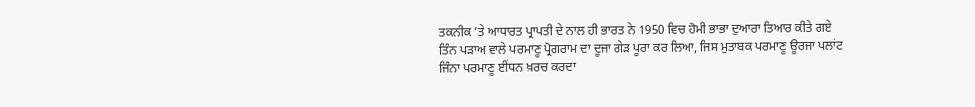ਤਕਨੀਕ ’ਤੇ ਆਧਾਰਤ ਪ੍ਰਾਪਤੀ ਦੇ ਨਾਲ ਹੀ ਭਾਰਤ ਨੇ 1950 ਵਿਚ ਹੋਮੀ ਭਾਭਾ ਦੁਆਰਾ ਤਿਆਰ ਕੀਤੇ ਗਏ ਤਿੰਨ ਪੜਾਅ ਵਾਲੇ ਪਰਮਾਣੂ ਪ੍ਰੋਗਰਾਮ ਦਾ ਦੂਜਾ ਗੇੜ ਪੂਰਾ ਕਰ ਲਿਆ, ਜਿਸ ਮੁਤਾਬਕ ਪਰਮਾਣੂ ਊਰਜਾ ਪਲਾਂਟ ਜਿੰਨਾ ਪਰਮਾਣੂ ਈਂਧਨ ਖ਼ਰਚ ਕਰਦਾ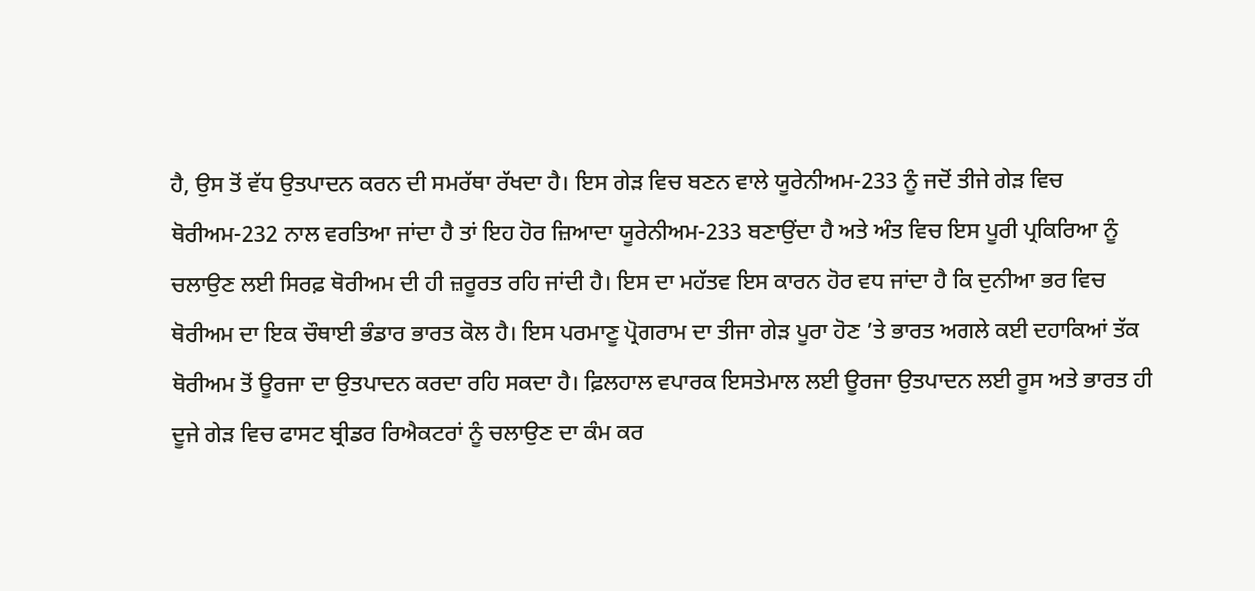ਹੈ, ਉਸ ਤੋਂ ਵੱਧ ਉਤਪਾਦਨ ਕਰਨ ਦੀ ਸਮਰੱਥਾ ਰੱਖਦਾ ਹੈ। ਇਸ ਗੇੜ ਵਿਚ ਬਣਨ ਵਾਲੇ ਯੂਰੇਨੀਅਮ-233 ਨੂੰ ਜਦੋਂ ਤੀਜੇ ਗੇੜ ਵਿਚ ਥੋਰੀਅਮ-232 ਨਾਲ ਵਰਤਿਆ ਜਾਂਦਾ ਹੈ ਤਾਂ ਇਹ ਹੋਰ ਜ਼ਿਆਦਾ ਯੂਰੇਨੀਅਮ-233 ਬਣਾਉਂਦਾ ਹੈ ਅਤੇ ਅੰਤ ਵਿਚ ਇਸ ਪੂਰੀ ਪ੍ਰਕਿਰਿਆ ਨੂੰ ਚਲਾਉਣ ਲਈ ਸਿਰਫ਼ ਥੋਰੀਅਮ ਦੀ ਹੀ ਜ਼ਰੂਰਤ ਰਹਿ ਜਾਂਦੀ ਹੈ। ਇਸ ਦਾ ਮਹੱਤਵ ਇਸ ਕਾਰਨ ਹੋਰ ਵਧ ਜਾਂਦਾ ਹੈ ਕਿ ਦੁਨੀਆ ਭਰ ਵਿਚ ਥੋਰੀਅਮ ਦਾ ਇਕ ਚੌਥਾਈ ਭੰਡਾਰ ਭਾਰਤ ਕੋਲ ਹੈ। ਇਸ ਪਰਮਾਣੂ ਪ੍ਰੋਗਰਾਮ ਦਾ ਤੀਜਾ ਗੇੜ ਪੂਰਾ ਹੋਣ ’ਤੇ ਭਾਰਤ ਅਗਲੇ ਕਈ ਦਹਾਕਿਆਂ ਤੱਕ ਥੋਰੀਅਮ ਤੋਂ ਊਰਜਾ ਦਾ ਉਤਪਾਦਨ ਕਰਦਾ ਰਹਿ ਸਕਦਾ ਹੈ। ਫ਼ਿਲਹਾਲ ਵਪਾਰਕ ਇਸਤੇਮਾਲ ਲਈ ਊਰਜਾ ਉਤਪਾਦਨ ਲਈ ਰੂਸ ਅਤੇ ਭਾਰਤ ਹੀ ਦੂਜੇ ਗੇੜ ਵਿਚ ਫਾਸਟ ਬ੍ਰੀਡਰ ਰਿਐਕਟਰਾਂ ਨੂੰ ਚਲਾਉਣ ਦਾ ਕੰਮ ਕਰ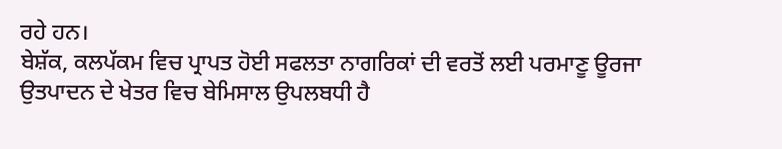ਰਹੇ ਹਨ।
ਬੇਸ਼ੱਕ, ਕਲਪੱਕਮ ਵਿਚ ਪ੍ਰਾਪਤ ਹੋਈ ਸਫਲਤਾ ਨਾਗਰਿਕਾਂ ਦੀ ਵਰਤੋਂ ਲਈ ਪਰਮਾਣੂ ਊਰਜਾ ਉਤਪਾਦਨ ਦੇ ਖੇਤਰ ਵਿਚ ਬੇਮਿਸਾਲ ਉਪਲਬਧੀ ਹੈ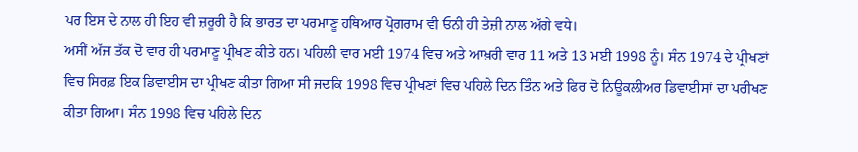ਪਰ ਇਸ ਦੇ ਨਾਲ ਹੀ ਇਹ ਵੀ ਜ਼ਰੂਰੀ ਹੈ ਕਿ ਭਾਰਤ ਦਾ ਪਰਮਾਣੂ ਹਥਿਆਰ ਪ੍ਰੋਗਰਾਮ ਵੀ ਓਨੀ ਹੀ ਤੇਜ਼ੀ ਨਾਲ ਅੱਗੇ ਵਧੇ।
ਅਸੀਂ ਅੱਜ ਤੱਕ ਦੋ ਵਾਰ ਹੀ ਪਰਮਾਣੂ ਪ੍ਰੀਖਣ ਕੀਤੇ ਹਨ। ਪਹਿਲੀ ਵਾਰ ਮਈ 1974 ਵਿਚ ਅਤੇ ਆਖ਼ਰੀ ਵਾਰ 11 ਅਤੇ 13 ਮਈ 1998 ਨੂੰ। ਸੰਨ 1974 ਦੇ ਪ੍ਰੀਖਣਾਂ ਵਿਚ ਸਿਰਫ਼ ਇਕ ਡਿਵਾਈਸ ਦਾ ਪ੍ਰੀਖਣ ਕੀਤਾ ਗਿਆ ਸੀ ਜਦਕਿ 1998 ਵਿਚ ਪ੍ਰੀਖਣਾਂ ਵਿਚ ਪਹਿਲੇ ਦਿਨ ਤਿੰਨ ਅਤੇ ਫਿਰ ਦੋ ਨਿਊਕਲੀਅਰ ਡਿਵਾਈਸਾਂ ਦਾ ਪਰੀਖਣ ਕੀਤਾ ਗਿਆ। ਸੰਨ 1998 ਵਿਚ ਪਹਿਲੇ ਦਿਨ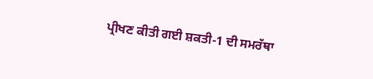ਪ੍ਰੀਖਣ ਕੀਤੀ ਗਈ ਸ਼ਕਤੀ-1 ਦੀ ਸਮਰੱਥਾ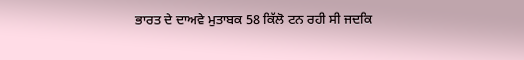ਭਾਰਤ ਦੇ ਦਾਅਵੇ ਮੁਤਾਬਕ 58 ਕਿੱਲੋ ਟਨ ਰਹੀ ਸੀ ਜਦਕਿ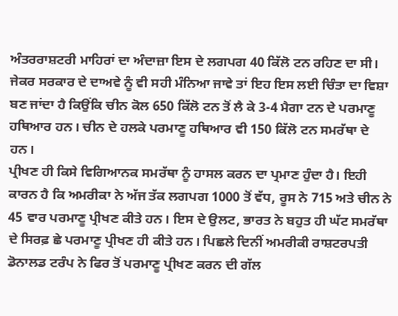ਅੰਤਰਰਾਸ਼ਟਰੀ ਮਾਹਿਰਾਂ ਦਾ ਅੰਦਾਜ਼ਾ ਇਸ ਦੇ ਲਗਪਗ 40 ਕਿੱਲੋ ਟਨ ਰਹਿਣ ਦਾ ਸੀ। ਜੇਕਰ ਸਰਕਾਰ ਦੇ ਦਾਅਵੇ ਨੂੰ ਵੀ ਸਹੀ ਮੰਨਿਆ ਜਾਵੇ ਤਾਂ ਇਹ ਇਸ ਲਈ ਚਿੰਤਾ ਦਾ ਵਿਸ਼ਾ ਬਣ ਜਾਂਦਾ ਹੈ ਕਿਉਂਕਿ ਚੀਨ ਕੋਲ 650 ਕਿੱਲੋ ਟਨ ਤੋਂ ਲੈ ਕੇ 3-4 ਮੈਗਾ ਟਨ ਦੇ ਪਰਮਾਣੂ ਹਥਿਆਰ ਹਨ। ਚੀਨ ਦੇ ਹਲਕੇ ਪਰਮਾਣੂ ਹਥਿਆਰ ਵੀ 150 ਕਿੱਲੋ ਟਨ ਸਮਰੱਥਾ ਦੇ ਹਨ।
ਪ੍ਰੀਖਣ ਹੀ ਕਿਸੇ ਵਿਗਿਆਨਕ ਸਮਰੱਥਾ ਨੂੰ ਹਾਸਲ ਕਰਨ ਦਾ ਪ੍ਰਮਾਣ ਹੁੰਦਾ ਹੈ। ਇਹੀ ਕਾਰਨ ਹੈ ਕਿ ਅਮਰੀਕਾ ਨੇ ਅੱਜ ਤੱਕ ਲਗਪਗ 1000 ਤੋਂ ਵੱਧ, ਰੂਸ ਨੇ 715 ਅਤੇ ਚੀਨ ਨੇ 45 ਵਾਰ ਪਰਮਾਣੂ ਪ੍ਰੀਖਣ ਕੀਤੇ ਹਨ। ਇਸ ਦੇ ਉਲਟ, ਭਾਰਤ ਨੇ ਬਹੁਤ ਹੀ ਘੱਟ ਸਮਰੱਥਾ ਦੇ ਸਿਰਫ਼ ਛੇ ਪਰਮਾਣੂ ਪ੍ਰੀਖਣ ਹੀ ਕੀਤੇ ਹਨ। ਪਿਛਲੇ ਦਿਨੀਂ ਅਮਰੀਕੀ ਰਾਸ਼ਟਰਪਤੀ ਡੋਨਾਲਡ ਟਰੰਪ ਨੇ ਫਿਰ ਤੋਂ ਪਰਮਾਣੂ ਪ੍ਰੀਖਣ ਕਰਨ ਦੀ ਗੱਲ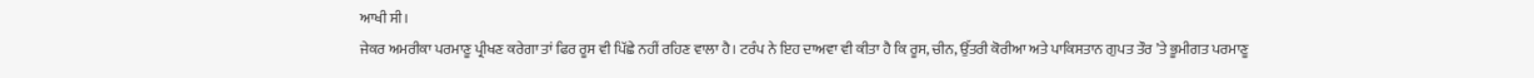ਆਖੀ ਸੀ।
ਜੇਕਰ ਅਮਰੀਕਾ ਪਰਮਾਣੂ ਪ੍ਰੀਖਣ ਕਰੇਗਾ ਤਾਂ ਫਿਰ ਰੂਸ ਵੀ ਪਿੱਛੇ ਨਹੀਂ ਰਹਿਣ ਵਾਲਾ ਹੈ। ਟਰੰਪ ਨੇ ਇਹ ਦਾਅਵਾ ਵੀ ਕੀਤਾ ਹੈ ਕਿ ਰੂਸ, ਚੀਨ, ਉੱਤਰੀ ਕੋਰੀਆ ਅਤੇ ਪਾਕਿਸਤਾਨ ਗੁਪਤ ਤੌਰ ’ਤੇ ਭੂਮੀਗਤ ਪਰਮਾਣੂ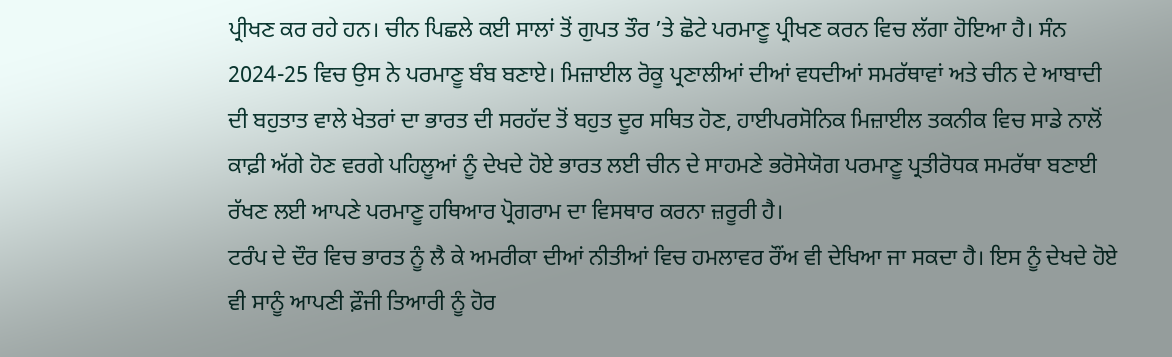ਪ੍ਰੀਖਣ ਕਰ ਰਹੇ ਹਨ। ਚੀਨ ਪਿਛਲੇ ਕਈ ਸਾਲਾਂ ਤੋਂ ਗੁਪਤ ਤੌਰ ’ਤੇ ਛੋਟੇ ਪਰਮਾਣੂ ਪ੍ਰੀਖਣ ਕਰਨ ਵਿਚ ਲੱਗਾ ਹੋਇਆ ਹੈ। ਸੰਨ 2024-25 ਵਿਚ ਉਸ ਨੇ ਪਰਮਾਣੂ ਬੰਬ ਬਣਾਏ। ਮਿਜ਼ਾਈਲ ਰੋਕੂ ਪ੍ਰਣਾਲੀਆਂ ਦੀਆਂ ਵਧਦੀਆਂ ਸਮਰੱਥਾਵਾਂ ਅਤੇ ਚੀਨ ਦੇ ਆਬਾਦੀ ਦੀ ਬਹੁਤਾਤ ਵਾਲੇ ਖੇਤਰਾਂ ਦਾ ਭਾਰਤ ਦੀ ਸਰਹੱਦ ਤੋਂ ਬਹੁਤ ਦੂਰ ਸਥਿਤ ਹੋਣ, ਹਾਈਪਰਸੋਨਿਕ ਮਿਜ਼ਾਈਲ ਤਕਨੀਕ ਵਿਚ ਸਾਡੇ ਨਾਲੋਂ ਕਾਫ਼ੀ ਅੱਗੇ ਹੋਣ ਵਰਗੇ ਪਹਿਲੂਆਂ ਨੂੰ ਦੇਖਦੇ ਹੋਏ ਭਾਰਤ ਲਈ ਚੀਨ ਦੇ ਸਾਹਮਣੇ ਭਰੋਸੇਯੋਗ ਪਰਮਾਣੂ ਪ੍ਰਤੀਰੋਧਕ ਸਮਰੱਥਾ ਬਣਾਈ ਰੱਖਣ ਲਈ ਆਪਣੇ ਪਰਮਾਣੂ ਹਥਿਆਰ ਪ੍ਰੋਗਰਾਮ ਦਾ ਵਿਸਥਾਰ ਕਰਨਾ ਜ਼ਰੂਰੀ ਹੈ।
ਟਰੰਪ ਦੇ ਦੌਰ ਵਿਚ ਭਾਰਤ ਨੂੰ ਲੈ ਕੇ ਅਮਰੀਕਾ ਦੀਆਂ ਨੀਤੀਆਂ ਵਿਚ ਹਮਲਾਵਰ ਰੌਂਅ ਵੀ ਦੇਖਿਆ ਜਾ ਸਕਦਾ ਹੈ। ਇਸ ਨੂੰ ਦੇਖਦੇ ਹੋਏ ਵੀ ਸਾਨੂੰ ਆਪਣੀ ਫ਼ੌਜੀ ਤਿਆਰੀ ਨੂੰ ਹੋਰ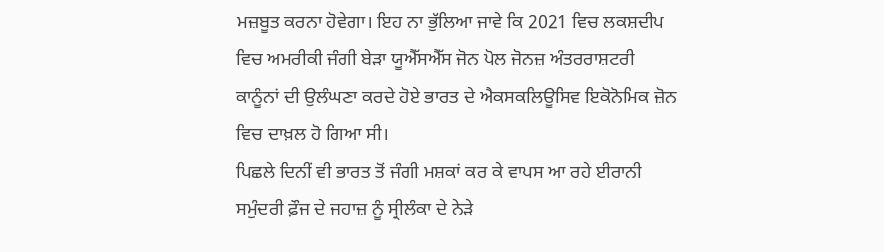ਮਜ਼ਬੂਤ ਕਰਨਾ ਹੋਵੇਗਾ। ਇਹ ਨਾ ਭੁੱਲਿਆ ਜਾਵੇ ਕਿ 2021 ਵਿਚ ਲਕਸ਼ਦੀਪ ਵਿਚ ਅਮਰੀਕੀ ਜੰਗੀ ਬੇੜਾ ਯੂਐੱਸਐੱਸ ਜੋਨ ਪੋਲ ਜੋਨਜ਼ ਅੰਤਰਰਾਸ਼ਟਰੀ ਕਾਨੂੰਨਾਂ ਦੀ ਉਲੰਘਣਾ ਕਰਦੇ ਹੋਏ ਭਾਰਤ ਦੇ ਐਕਸਕਲਿਊਸਿਵ ਇਕੋਨੋਮਿਕ ਜ਼ੋਨ ਵਿਚ ਦਾਖ਼ਲ ਹੋ ਗਿਆ ਸੀ।
ਪਿਛਲੇ ਦਿਨੀਂ ਵੀ ਭਾਰਤ ਤੋਂ ਜੰਗੀ ਮਸ਼ਕਾਂ ਕਰ ਕੇ ਵਾਪਸ ਆ ਰਹੇ ਈਰਾਨੀ ਸਮੁੰਦਰੀ ਫ਼ੌਜ ਦੇ ਜਹਾਜ਼ ਨੂੰ ਸ੍ਰੀਲੰਕਾ ਦੇ ਨੇੜੇ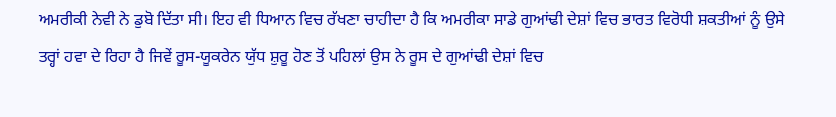ਅਮਰੀਕੀ ਨੇਵੀ ਨੇ ਡੁਬੋ ਦਿੱਤਾ ਸੀ। ਇਹ ਵੀ ਧਿਆਨ ਵਿਚ ਰੱਖਣਾ ਚਾਹੀਦਾ ਹੈ ਕਿ ਅਮਰੀਕਾ ਸਾਡੇ ਗੁਆਂਢੀ ਦੇਸ਼ਾਂ ਵਿਚ ਭਾਰਤ ਵਿਰੋਧੀ ਸ਼ਕਤੀਆਂ ਨੂੰ ਉਸੇ ਤਰ੍ਹਾਂ ਹਵਾ ਦੇ ਰਿਹਾ ਹੈ ਜਿਵੇਂ ਰੂਸ-ਯੂਕਰੇਨ ਯੁੱਧ ਸ਼ੁਰੂ ਹੋਣ ਤੋਂ ਪਹਿਲਾਂ ਉਸ ਨੇ ਰੂਸ ਦੇ ਗੁਆਂਢੀ ਦੇਸ਼ਾਂ ਵਿਚ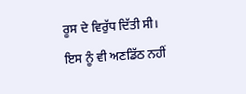ਰੂਸ ਦੇ ਵਿਰੁੱਧ ਦਿੱਤੀ ਸੀ।
ਇਸ ਨੂੰ ਵੀ ਅਣਡਿੱਠ ਨਹੀਂ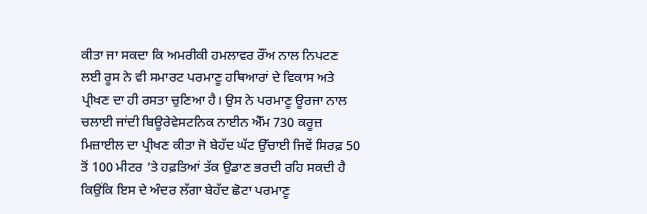ਕੀਤਾ ਜਾ ਸਕਦਾ ਕਿ ਅਮਰੀਕੀ ਹਮਲਾਵਰ ਰੌਂਅ ਨਾਲ ਨਿਪਟਣ ਲਈ ਰੂਸ ਨੇ ਵੀ ਸਮਾਰਟ ਪਰਮਾਣੂ ਹਥਿਆਰਾਂ ਦੇ ਵਿਕਾਸ ਅਤੇ ਪ੍ਰੀਖਣ ਦਾ ਹੀ ਰਸਤਾ ਚੁਣਿਆ ਹੈ। ਉਸ ਨੇ ਪਰਮਾਣੂ ਊਰਜਾ ਨਾਲ ਚਲਾਈ ਜਾਂਦੀ ਬਿਊਰੇਵੇਸਟਨਿਕ ਨਾਈਨ ਐੱਮ 730 ਕਰੂਜ਼ ਮਿਜ਼ਾਈਲ ਦਾ ਪ੍ਰੀਖਣ ਕੀਤਾ ਜੋ ਬੇਹੱਦ ਘੱਟ ਉੱਚਾਈ ਜਿਵੇਂ ਸਿਰਫ਼ 50 ਤੋਂ 100 ਮੀਟਰ ’ਤੇ ਹਫ਼ਤਿਆਂ ਤੱਕ ਉਡਾਣ ਭਰਦੀ ਰਹਿ ਸਕਦੀ ਹੈ ਕਿਉਂਕਿ ਇਸ ਦੇ ਅੰਦਰ ਲੱਗਾ ਬੇਹੱਦ ਛੋਟਾ ਪਰਮਾਣੂ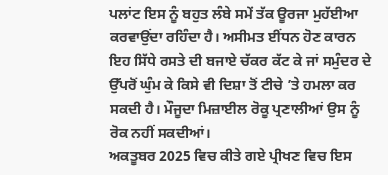ਪਲਾਂਟ ਇਸ ਨੂੰ ਬਹੁਤ ਲੰਬੇ ਸਮੇਂ ਤੱਕ ਊਰਜਾ ਮੁਹੱਈਆ ਕਰਵਾਉਂਦਾ ਰਹਿੰਦਾ ਹੈ। ਅਸੀਮਤ ਈਂਧਨ ਹੋਣ ਕਾਰਨ ਇਹ ਸਿੱਧੇ ਰਸਤੇ ਦੀ ਬਜਾਏ ਚੱਕਰ ਕੱਟ ਕੇ ਜਾਂ ਸਮੁੰਦਰ ਦੇ ਉੱਪਰੋਂ ਘੁੰਮ ਕੇ ਕਿਸੇ ਵੀ ਦਿਸ਼ਾ ਤੋਂ ਟੀਚੇ ’ਤੇ ਹਮਲਾ ਕਰ ਸਕਦੀ ਹੈ। ਮੌਜੂਦਾ ਮਿਜ਼ਾਈਲ ਰੋਕੂ ਪ੍ਰਣਾਲੀਆਂ ਉਸ ਨੂੰ ਰੋਕ ਨਹੀਂ ਸਕਦੀਆਂ।
ਅਕਤੂਬਰ 2025 ਵਿਚ ਕੀਤੇ ਗਏ ਪ੍ਰੀਖਣ ਵਿਚ ਇਸ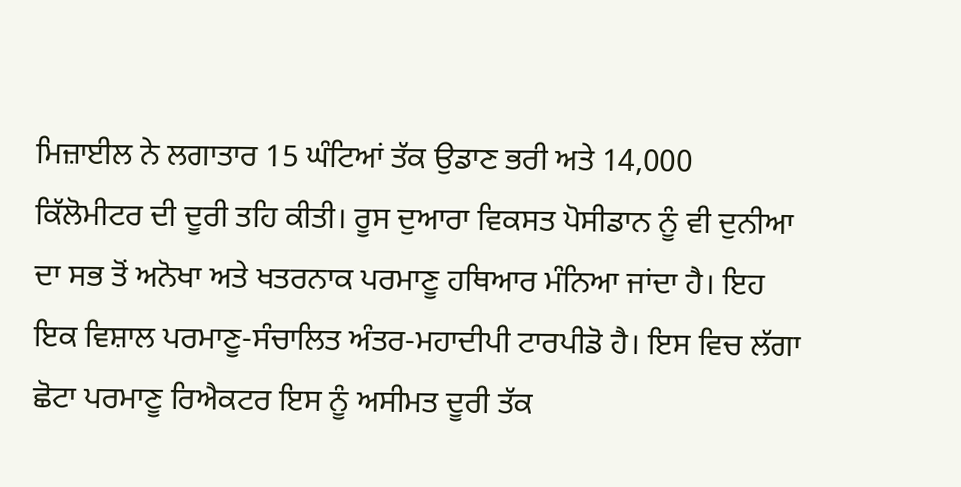ਮਿਜ਼ਾਈਲ ਨੇ ਲਗਾਤਾਰ 15 ਘੰਟਿਆਂ ਤੱਕ ਉਡਾਣ ਭਰੀ ਅਤੇ 14,000 ਕਿੱਲੋਮੀਟਰ ਦੀ ਦੂਰੀ ਤਹਿ ਕੀਤੀ। ਰੂਸ ਦੁਆਰਾ ਵਿਕਸਤ ਪੋਸੀਡਾਨ ਨੂੰ ਵੀ ਦੁਨੀਆ ਦਾ ਸਭ ਤੋਂ ਅਨੋਖਾ ਅਤੇ ਖਤਰਨਾਕ ਪਰਮਾਣੂ ਹਥਿਆਰ ਮੰਨਿਆ ਜਾਂਦਾ ਹੈ। ਇਹ ਇਕ ਵਿਸ਼ਾਲ ਪਰਮਾਣੂ-ਸੰਚਾਲਿਤ ਅੰਤਰ-ਮਹਾਦੀਪੀ ਟਾਰਪੀਡੋ ਹੈ। ਇਸ ਵਿਚ ਲੱਗਾ ਛੋਟਾ ਪਰਮਾਣੂ ਰਿਐਕਟਰ ਇਸ ਨੂੰ ਅਸੀਮਤ ਦੂਰੀ ਤੱਕ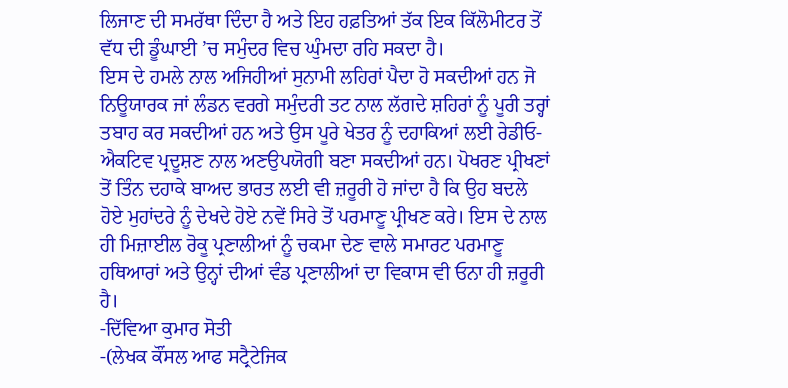ਲਿਜਾਣ ਦੀ ਸਮਰੱਥਾ ਦਿੰਦਾ ਹੈ ਅਤੇ ਇਹ ਹਫ਼ਤਿਆਂ ਤੱਕ ਇਕ ਕਿੱਲੋਮੀਟਰ ਤੋਂ ਵੱਧ ਦੀ ਡੂੰਘਾਈ ’ਚ ਸਮੁੰਦਰ ਵਿਚ ਘੁੰਮਦਾ ਰਹਿ ਸਕਦਾ ਹੈ।
ਇਸ ਦੇ ਹਮਲੇ ਨਾਲ ਅਜਿਹੀਆਂ ਸੁਨਾਮੀ ਲਹਿਰਾਂ ਪੈਦਾ ਹੋ ਸਕਦੀਆਂ ਹਨ ਜੋ ਨਿਊਯਾਰਕ ਜਾਂ ਲੰਡਨ ਵਰਗੇ ਸਮੁੰਦਰੀ ਤਟ ਨਾਲ ਲੱਗਦੇ ਸ਼ਹਿਰਾਂ ਨੂੰ ਪੂਰੀ ਤਰ੍ਹਾਂ ਤਬਾਹ ਕਰ ਸਕਦੀਆਂ ਹਨ ਅਤੇ ਉਸ ਪੂਰੇ ਖੇਤਰ ਨੂੰ ਦਹਾਕਿਆਂ ਲਈ ਰੇਡੀਓ-ਐਕਟਿਵ ਪ੍ਰਦੂਸ਼ਣ ਨਾਲ ਅਣਉਪਯੋਗੀ ਬਣਾ ਸਕਦੀਆਂ ਹਨ। ਪੋਖਰਣ ਪ੍ਰੀਖਣਾਂ ਤੋਂ ਤਿੰਨ ਦਹਾਕੇ ਬਾਅਦ ਭਾਰਤ ਲਈ ਵੀ ਜ਼ਰੂਰੀ ਹੋ ਜਾਂਦਾ ਹੈ ਕਿ ਉਹ ਬਦਲੇ ਹੋਏ ਮੁਹਾਂਦਰੇ ਨੂੰ ਦੇਖਦੇ ਹੋਏ ਨਵੇਂ ਸਿਰੇ ਤੋਂ ਪਰਮਾਣੂ ਪ੍ਰੀਖਣ ਕਰੇ। ਇਸ ਦੇ ਨਾਲ ਹੀ ਮਿਜ਼ਾਈਲ ਰੋਕੂ ਪ੍ਰਣਾਲੀਆਂ ਨੂੰ ਚਕਮਾ ਦੇਣ ਵਾਲੇ ਸਮਾਰਟ ਪਰਮਾਣੂ ਹਥਿਆਰਾਂ ਅਤੇ ਉਨ੍ਹਾਂ ਦੀਆਂ ਵੰਡ ਪ੍ਰਣਾਲੀਆਂ ਦਾ ਵਿਕਾਸ ਵੀ ਓਨਾ ਹੀ ਜ਼ਰੂਰੀ ਹੈ।
-ਦਿੱਵਿਆ ਕੁਮਾਰ ਸੋਤੀ
-(ਲੇਖਕ ਕੌਂਸਲ ਆਫ ਸਟ੍ਰੈਟੇਜਿਕ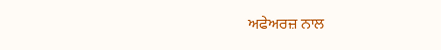ਅਫੇਅਰਜ਼ ਨਾਲ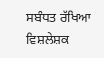ਸਬੰਧਤ ਰੱਖਿਆ ਵਿਸ਼ਲੇਸ਼ਕ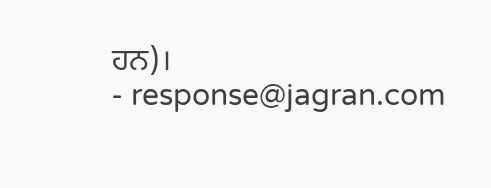ਹਨ)।
- response@jagran.com